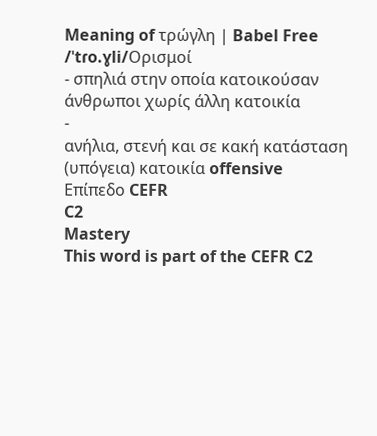Meaning of τρώγλη | Babel Free
/ˈtɾo.ɣli/Ορισμοί
- σπηλιά στην οποία κατοικούσαν άνθρωποι χωρίς άλλη κατοικία
-
ανήλια, στενή και σε κακή κατάσταση (υπόγεια) κατοικία offensive
Επίπεδο CEFR
C2
Mastery
This word is part of the CEFR C2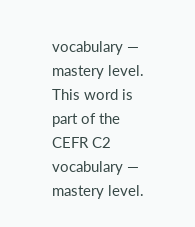vocabulary — mastery level.
This word is part of the CEFR C2 vocabulary — mastery level.